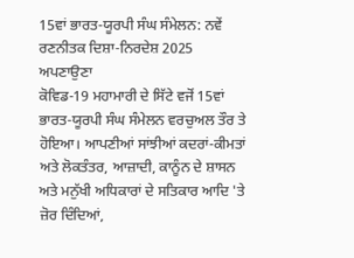15ਵਾਂ ਭਾਰਤ-ਯੂਰਪੀ ਸੰਘ ਸੰਮੇਲਨ: ਨਵੇਂ ਰਣਨੀਤਕ ਦਿਸ਼ਾ-ਨਿਰਦੇਸ਼ 2025 ਅਪਣਾਉਣਾ
ਕੋਵਿਡ-19 ਮਹਾਮਾਰੀ ਦੇ ਸਿੱਟੇ ਵਜੋਂ 15ਵਾਂ ਭਾਰਤ-ਯੂਰਪੀ ਸੰਘ ਸੰਮੇਲਨ ਵਰਚੁਅਲ ਤੌਰ ਤੇ ਹੋਇਆ। ਆਪਣੀਆਂ ਸਾਂਝੀਆਂ ਕਦਰਾਂ-ਕੀਮਤਾਂ ਅਤੇ ਲੋਕਤੰਤਰ, ਆਜ਼ਾਦੀ, ਕਾਨੂੰਨ ਦੇ ਸ਼ਾਸਨ ਅਤੇ ਮਨੁੱਖੀ ਅਧਿਕਾਰਾਂ ਦੇ ਸਤਿਕਾਰ ਆਦਿ 'ਤੇ ਜ਼ੋਰ ਦਿੰਦਿਆਂ,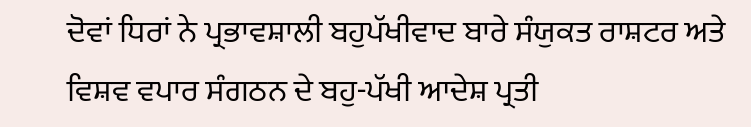ਦੋਵਾਂ ਧਿਰਾਂ ਨੇ ਪ੍ਰਭਾਵਸ਼ਾਲੀ ਬਹੁਪੱਖੀਵਾਦ ਬਾਰੇ ਸੰਯੁਕਤ ਰਾਸ਼ਟਰ ਅਤੇ ਵਿਸ਼ਵ ਵਪਾਰ ਸੰਗਠਨ ਦੇ ਬਹੁ-ਪੱਖੀ ਆਦੇਸ਼ ਪ੍ਰਤੀ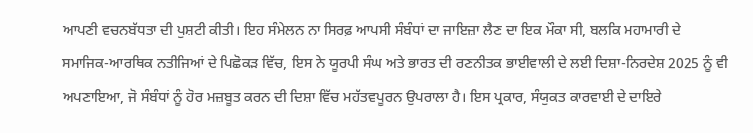ਆਪਣੀ ਵਚਨਬੱਧਤਾ ਦੀ ਪੁਸ਼ਟੀ ਕੀਤੀ। ਇਹ ਸੰਮੇਲਨ ਨਾ ਸਿਰਫ਼ ਆਪਸੀ ਸੰਬੰਧਾਂ ਦਾ ਜਾਇਜ਼ਾ ਲੈਣ ਦਾ ਇਕ ਮੌਕਾ ਸੀ, ਬਲਕਿ ਮਹਾਮਾਰੀ ਦੇ ਸਮਾਜਿਕ-ਆਰਥਿਕ ਨਤੀਜਿਆਂ ਦੇ ਪਿਛੋਕੜ ਵਿੱਚ, ਇਸ ਨੇ ਯੂਰਪੀ ਸੰਘ ਅਤੇ ਭਾਰਤ ਦੀ ਰਣਨੀਤਕ ਭਾਈਵਾਲੀ ਦੇ ਲਈ ਦਿਸ਼ਾ-ਨਿਰਦੇਸ਼ 2025 ਨੂੰ ਵੀ ਅਪਣਾਇਆ, ਜੋ ਸੰਬੰਧਾਂ ਨੂੰ ਹੋਰ ਮਜ਼ਬੂਤ ਕਰਨ ਦੀ ਦਿਸ਼ਾ ਵਿੱਚ ਮਹੱਤਵਪੂਰਨ ਉਪਰਾਲਾ ਹੈ। ਇਸ ਪ੍ਰਕਾਰ, ਸੰਯੁਕਤ ਕਾਰਵਾਈ ਦੇ ਦਾਇਰੇ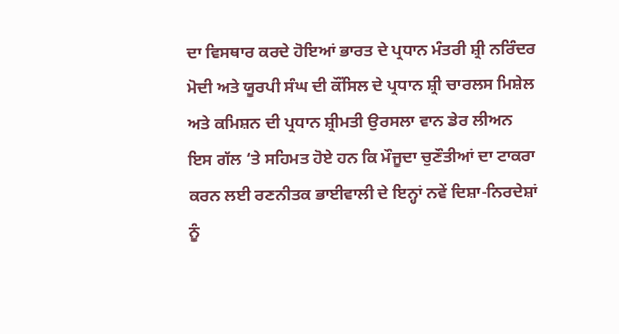ਦਾ ਵਿਸਥਾਰ ਕਰਦੇ ਹੋਇਆਂ ਭਾਰਤ ਦੇ ਪ੍ਰਧਾਨ ਮੰਤਰੀ ਸ਼੍ਰੀ ਨਰਿੰਦਰ ਮੋਦੀ ਅਤੇ ਯੂਰਪੀ ਸੰਘ ਦੀ ਕੌਂਸਿਲ ਦੇ ਪ੍ਰਧਾਨ ਸ਼੍ਰੀ ਚਾਰਲਸ ਮਿਸ਼ੇਲ ਅਤੇ ਕਮਿਸ਼ਨ ਦੀ ਪ੍ਰਧਾਨ ਸ਼੍ਰੀਮਤੀ ਉਰਸਲਾ ਵਾਨ ਡੇਰ ਲੀਅਨ ਇਸ ਗੱਲ ‘ਤੇ ਸਹਿਮਤ ਹੋਏ ਹਨ ਕਿ ਮੌਜੂਦਾ ਚੁਣੌਤੀਆਂ ਦਾ ਟਾਕਰਾ ਕਰਨ ਲਈ ਰਣਨੀਤਕ ਭਾਈਵਾਲੀ ਦੇ ਇਨ੍ਹਾਂ ਨਵੇਂ ਦਿਸ਼ਾ-ਨਿਰਦੇਸ਼ਾਂ ਨੂੰ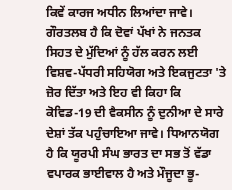ਕਿਵੇਂ ਕਾਰਜ ਅਧੀਨ ਲਿਆਂਦਾ ਜਾਵੇ।
ਗੌਰਤਲਬ ਹੈ ਕਿ ਦੋਵਾਂ ਪੱਖਾਂ ਨੇ ਜਨਤਕ ਸਿਹਤ ਦੇ ਮੁੱਦਿਆਂ ਨੂੰ ਹੱਲ ਕਰਨ ਲਈ ਵਿਸ਼ਵ-ਪੱਧਰੀ ਸਹਿਯੋਗ ਅਤੇ ਇਕਜੁਟਤਾ 'ਤੇ ਜ਼ੋਰ ਦਿੱਤਾ ਅਤੇ ਇਹ ਵੀ ਕਿਹਾ ਕਿ ਕੋਵਿਡ-19 ਦੀ ਵੈਕਸੀਨ ਨੂੰ ਦੁਨੀਆ ਦੇ ਸਾਰੇ ਦੇਸ਼ਾਂ ਤੱਕ ਪਹੁੰਚਾਇਆ ਜਾਵੇ। ਧਿਆਨਯੋਗ ਹੈ ਕਿ ਯੂਰਪੀ ਸੰਘ ਭਾਰਤ ਦਾ ਸਭ ਤੋਂ ਵੱਡਾ ਵਪਾਰਕ ਭਾਈਵਾਲ ਹੈ ਅਤੇ ਮੌਜੂਦਾ ਭੂ-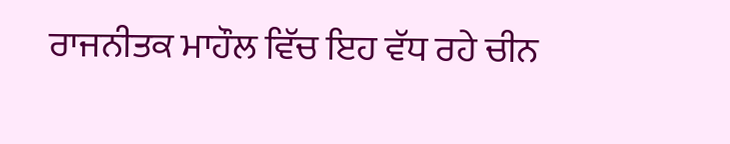ਰਾਜਨੀਤਕ ਮਾਹੌਲ ਵਿੱਚ ਇਹ ਵੱਧ ਰਹੇ ਚੀਨ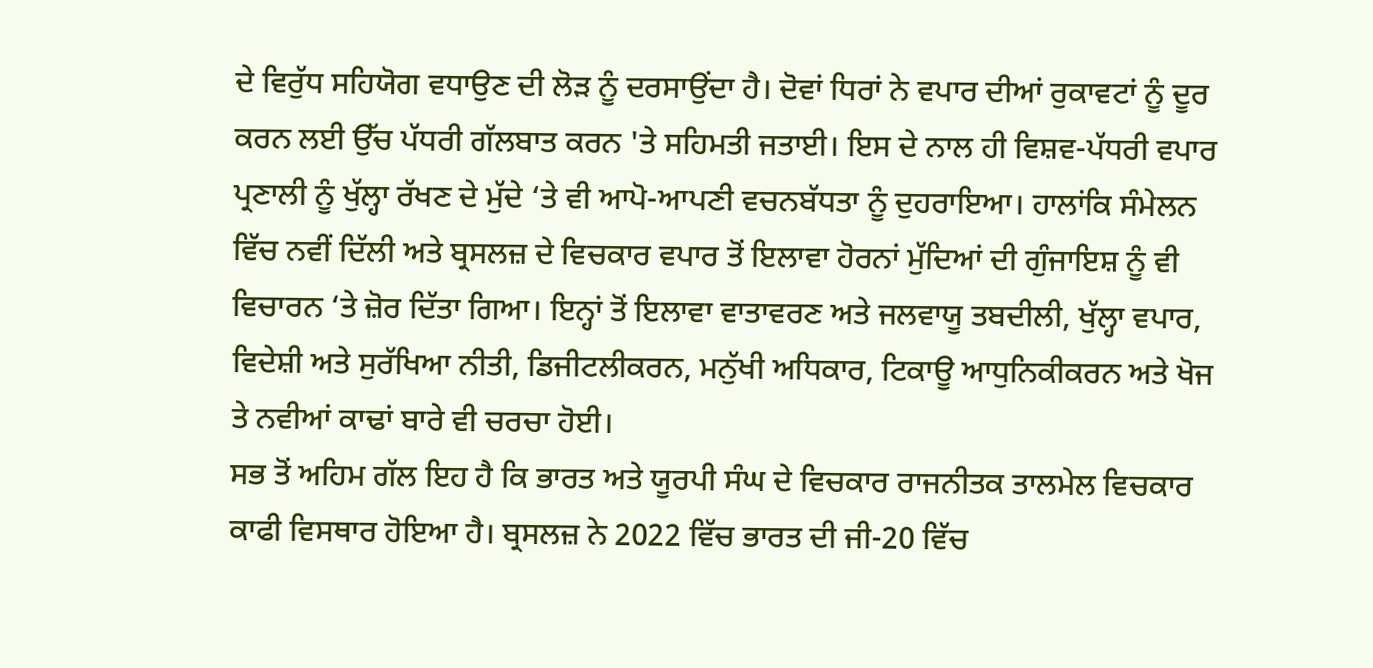ਦੇ ਵਿਰੁੱਧ ਸਹਿਯੋਗ ਵਧਾਉਣ ਦੀ ਲੋੜ ਨੂੰ ਦਰਸਾਉਂਦਾ ਹੈ। ਦੋਵਾਂ ਧਿਰਾਂ ਨੇ ਵਪਾਰ ਦੀਆਂ ਰੁਕਾਵਟਾਂ ਨੂੰ ਦੂਰ ਕਰਨ ਲਈ ਉੱਚ ਪੱਧਰੀ ਗੱਲਬਾਤ ਕਰਨ 'ਤੇ ਸਹਿਮਤੀ ਜਤਾਈ। ਇਸ ਦੇ ਨਾਲ ਹੀ ਵਿਸ਼ਵ-ਪੱਧਰੀ ਵਪਾਰ ਪ੍ਰਣਾਲੀ ਨੂੰ ਖੁੱਲ੍ਹਾ ਰੱਖਣ ਦੇ ਮੁੱਦੇ ‘ਤੇ ਵੀ ਆਪੋ-ਆਪਣੀ ਵਚਨਬੱਧਤਾ ਨੂੰ ਦੁਹਰਾਇਆ। ਹਾਲਾਂਕਿ ਸੰਮੇਲਨ ਵਿੱਚ ਨਵੀਂ ਦਿੱਲੀ ਅਤੇ ਬ੍ਰਸਲਜ਼ ਦੇ ਵਿਚਕਾਰ ਵਪਾਰ ਤੋਂ ਇਲਾਵਾ ਹੋਰਨਾਂ ਮੁੱਦਿਆਂ ਦੀ ਗੁੰਜਾਇਸ਼ ਨੂੰ ਵੀ ਵਿਚਾਰਨ ‘ਤੇ ਜ਼ੋਰ ਦਿੱਤਾ ਗਿਆ। ਇਨ੍ਹਾਂ ਤੋਂ ਇਲਾਵਾ ਵਾਤਾਵਰਣ ਅਤੇ ਜਲਵਾਯੂ ਤਬਦੀਲੀ, ਖੁੱਲ੍ਹਾ ਵਪਾਰ, ਵਿਦੇਸ਼ੀ ਅਤੇ ਸੁਰੱਖਿਆ ਨੀਤੀ, ਡਿਜੀਟਲੀਕਰਨ, ਮਨੁੱਖੀ ਅਧਿਕਾਰ, ਟਿਕਾਊ ਆਧੁਨਿਕੀਕਰਨ ਅਤੇ ਖੋਜ ਤੇ ਨਵੀਆਂ ਕਾਢਾਂ ਬਾਰੇ ਵੀ ਚਰਚਾ ਹੋਈ।
ਸਭ ਤੋਂ ਅਹਿਮ ਗੱਲ ਇਹ ਹੈ ਕਿ ਭਾਰਤ ਅਤੇ ਯੂਰਪੀ ਸੰਘ ਦੇ ਵਿਚਕਾਰ ਰਾਜਨੀਤਕ ਤਾਲਮੇਲ ਵਿਚਕਾਰ ਕਾਫੀ ਵਿਸਥਾਰ ਹੋਇਆ ਹੈ। ਬ੍ਰਸਲਜ਼ ਨੇ 2022 ਵਿੱਚ ਭਾਰਤ ਦੀ ਜੀ-20 ਵਿੱਚ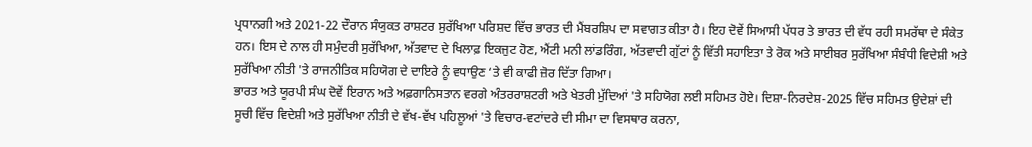ਪ੍ਰਧਾਨਗੀ ਅਤੇ 2021-22 ਦੌਰਾਨ ਸੰਯੁਕਤ ਰਾਸ਼ਟਰ ਸੁਰੱਖਿਆ ਪਰਿਸ਼ਦ ਵਿੱਚ ਭਾਰਤ ਦੀ ਮੈਂਬਰਸ਼ਿਪ ਦਾ ਸਵਾਗਤ ਕੀਤਾ ਹੈ। ਇਹ ਦੋਵੇਂ ਸਿਆਸੀ ਪੱਧਰ ਤੇ ਭਾਰਤ ਦੀ ਵੱਧ ਰਹੀ ਸਮਰੱਥਾ ਦੇ ਸੰਕੇਤ ਹਨ। ਇਸ ਦੇ ਨਾਲ ਹੀ ਸਮੁੰਦਰੀ ਸੁਰੱਖਿਆ, ਅੱਤਵਾਦ ਦੇ ਖਿਲਾਫ਼ ਇਕਜੁਟ ਹੋਣ, ਐਂਟੀ ਮਨੀ ਲਾਂਡਰਿੰਗ, ਅੱਤਵਾਦੀ ਗੁੱਟਾਂ ਨੂੰ ਵਿੱਤੀ ਸਹਾਇਤਾ ਤੇ ਰੋਕ ਅਤੇ ਸਾਈਬਰ ਸੁਰੱਖਿਆ ਸੰਬੰਧੀ ਵਿਦੇਸ਼ੀ ਅਤੇ ਸੁਰੱਖਿਆ ਨੀਤੀ 'ਤੇ ਰਾਜਨੀਤਿਕ ਸਹਿਯੋਗ ਦੇ ਦਾਇਰੇ ਨੂੰ ਵਧਾਉਣ ‘ਤੇ ਵੀ ਕਾਫੀ ਜ਼ੋਰ ਦਿੱਤਾ ਗਿਆ।
ਭਾਰਤ ਅਤੇ ਯੂਰਪੀ ਸੰਘ ਦੋਵੇਂ ਇਰਾਨ ਅਤੇ ਅਫ਼ਗਾਨਿਸਤਾਨ ਵਰਗੇ ਅੰਤਰਰਾਸ਼ਟਰੀ ਅਤੇ ਖੇਤਰੀ ਮੁੱਦਿਆਂ 'ਤੇ ਸਹਿਯੋਗ ਲਈ ਸਹਿਮਤ ਹੋਏ। ਦਿਸ਼ਾ-ਨਿਰਦੇਸ਼-2025 ਵਿੱਚ ਸਹਿਮਤ ਉਦੇਸ਼ਾਂ ਦੀ ਸੂਚੀ ਵਿੱਚ ਵਿਦੇਸ਼ੀ ਅਤੇ ਸੁਰੱਖਿਆ ਨੀਤੀ ਦੇ ਵੱਖ-ਵੱਖ ਪਹਿਲੂਆਂ 'ਤੇ ਵਿਚਾਰ-ਵਟਾਂਦਰੇ ਦੀ ਸੀਮਾ ਦਾ ਵਿਸਥਾਰ ਕਰਨਾ,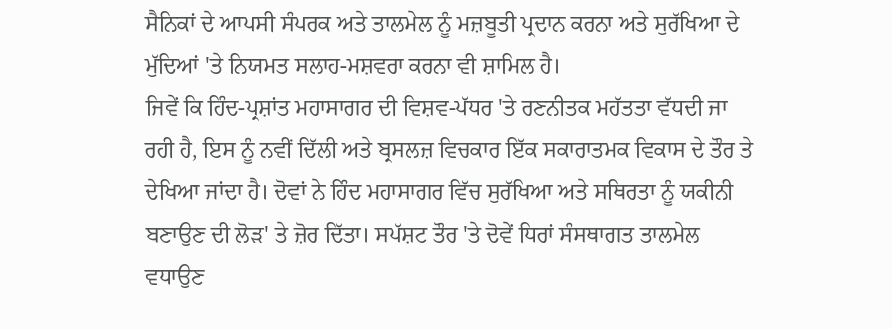ਸੈਨਿਕਾਂ ਦੇ ਆਪਸੀ ਸੰਪਰਕ ਅਤੇ ਤਾਲਮੇਲ ਨੂੰ ਮਜ਼ਬੂਤੀ ਪ੍ਰਦਾਨ ਕਰਨਾ ਅਤੇ ਸੁਰੱਖਿਆ ਦੇ ਮੁੱਦਿਆਂ 'ਤੇ ਨਿਯਮਤ ਸਲਾਹ-ਮਸ਼ਵਰਾ ਕਰਨਾ ਵੀ ਸ਼ਾਮਿਲ ਹੈ।
ਜਿਵੇਂ ਕਿ ਹਿੰਦ-ਪ੍ਰਸ਼ਾਂਤ ਮਹਾਸਾਗਰ ਦੀ ਵਿਸ਼ਵ-ਪੱਧਰ 'ਤੇ ਰਣਨੀਤਕ ਮਹੱਤਤਾ ਵੱਧਦੀ ਜਾ ਰਹੀ ਹੈ, ਇਸ ਨੂੰ ਨਵੀਂ ਦਿੱਲੀ ਅਤੇ ਬ੍ਰਸਲਜ਼ ਵਿਚਕਾਰ ਇੱਕ ਸਕਾਰਾਤਮਕ ਵਿਕਾਸ ਦੇ ਤੌਰ ਤੇ ਦੇਖਿਆ ਜਾਂਦਾ ਹੈ। ਦੋਵਾਂ ਨੇ ਹਿੰਦ ਮਹਾਸਾਗਰ ਵਿੱਚ ਸੁਰੱਖਿਆ ਅਤੇ ਸਥਿਰਤਾ ਨੂੰ ਯਕੀਨੀ ਬਣਾਉਣ ਦੀ ਲੋੜ' ਤੇ ਜ਼ੋਰ ਦਿੱਤਾ। ਸਪੱਸ਼ਟ ਤੌਰ 'ਤੇ ਦੋਵੇਂ ਧਿਰਾਂ ਸੰਸਥਾਗਤ ਤਾਲਮੇਲ ਵਧਾਉਣ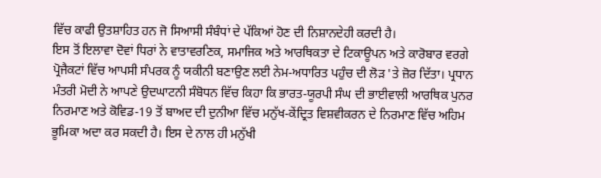ਵਿੱਚ ਕਾਫੀ ਉਤਸ਼ਾਹਿਤ ਹਨ ਜੋ ਸਿਆਸੀ ਸੰਬੰਧਾਂ ਦੇ ਪੱਕਿਆਂ ਹੋਣ ਦੀ ਨਿਸ਼ਾਨਦੇਹੀ ਕਰਦੀ ਹੈ।
ਇਸ ਤੋਂ ਇਲਾਵਾ ਦੋਵਾਂ ਧਿਰਾਂ ਨੇ ਵਾਤਾਵਰਣਿਕ, ਸਮਾਜਿਕ ਅਤੇ ਆਰਥਿਕਤਾ ਦੇ ਟਿਕਾਊਪਨ ਅਤੇ ਕਾਰੋਬਾਰ ਵਰਗੇ ਪ੍ਰੋਜੈਕਟਾਂ ਵਿੱਚ ਆਪਸੀ ਸੰਪਰਕ ਨੂੰ ਯਕੀਨੀ ਬਣਾਉਣ ਲਈ ਨੇਮ-ਅਧਾਰਿਤ ਪਹੁੰਚ ਦੀ ਲੋੜ 'ਤੇ ਜ਼ੋਰ ਦਿੱਤਾ। ਪ੍ਰਧਾਨ ਮੰਤਰੀ ਮੋਦੀ ਨੇ ਆਪਣੇ ਉਦਘਾਟਨੀ ਸੰਬੋਧਨ ਵਿੱਚ ਕਿਹਾ ਕਿ ਭਾਰਤ-ਯੂਰਪੀ ਸੰਘ ਦੀ ਭਾਈਵਾਲੀ ਆਰਥਿਕ ਪੁਨਰ ਨਿਰਮਾਣ ਅਤੇ ਕੋਵਿਡ-19 ਤੋਂ ਬਾਅਦ ਦੀ ਦੁਨੀਆ ਵਿੱਚ ਮਨੁੱਖ-ਕੇਂਦ੍ਰਿਤ ਵਿਸ਼ਵੀਕਰਨ ਦੇ ਨਿਰਮਾਣ ਵਿੱਚ ਅਹਿਮ ਭੂਮਿਕਾ ਅਦਾ ਕਰ ਸਕਦੀ ਹੈ। ਇਸ ਦੇ ਨਾਲ ਹੀ ਮਨੁੱਖੀ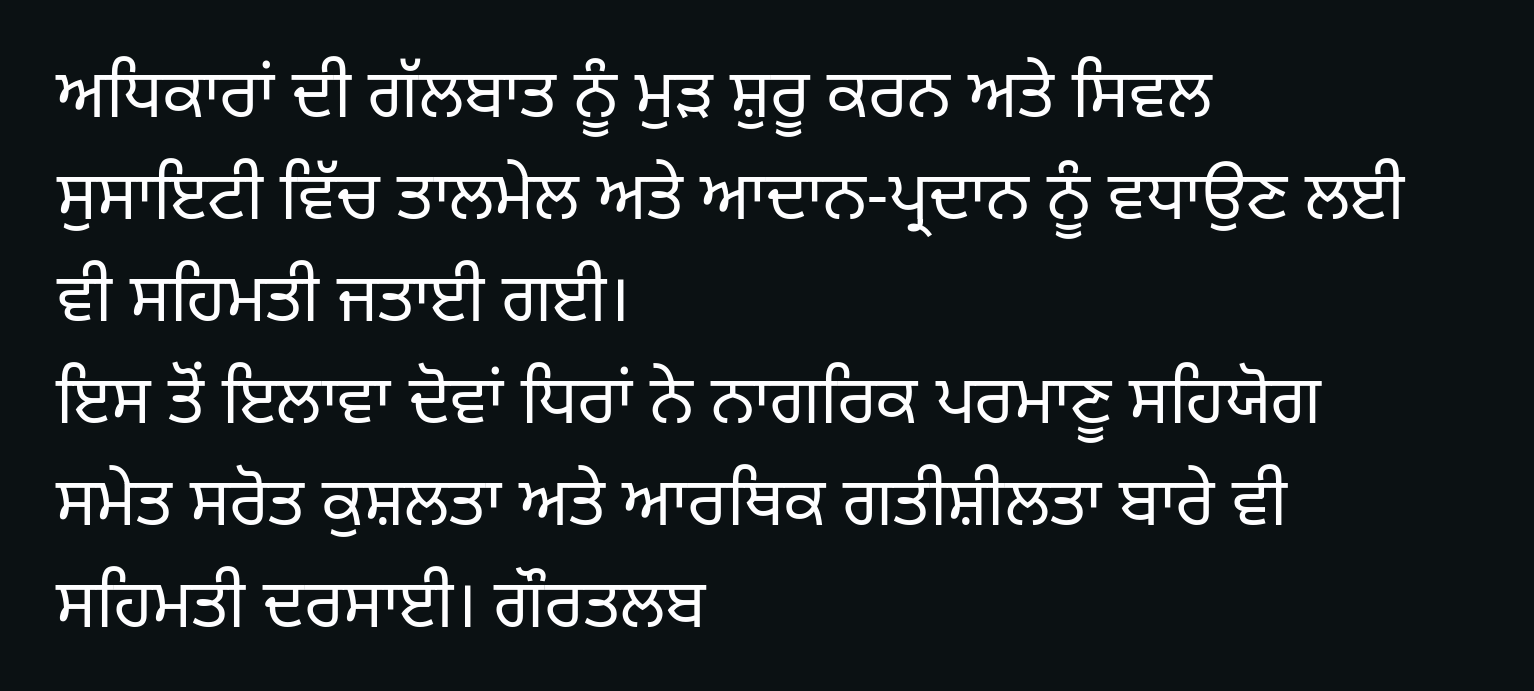ਅਧਿਕਾਰਾਂ ਦੀ ਗੱਲਬਾਤ ਨੂੰ ਮੁੜ ਸ਼ੁਰੂ ਕਰਨ ਅਤੇ ਸਿਵਲ ਸੁਸਾਇਟੀ ਵਿੱਚ ਤਾਲਮੇਲ ਅਤੇ ਆਦਾਨ-ਪ੍ਰਦਾਨ ਨੂੰ ਵਧਾਉਣ ਲਈ ਵੀ ਸਹਿਮਤੀ ਜਤਾਈ ਗਈ।
ਇਸ ਤੋਂ ਇਲਾਵਾ ਦੋਵਾਂ ਧਿਰਾਂ ਨੇ ਨਾਗਰਿਕ ਪਰਮਾਣੂ ਸਹਿਯੋਗ ਸਮੇਤ ਸਰੋਤ ਕੁਸ਼ਲਤਾ ਅਤੇ ਆਰਥਿਕ ਗਤੀਸ਼ੀਲਤਾ ਬਾਰੇ ਵੀ ਸਹਿਮਤੀ ਦਰਸਾਈ। ਗੌਰਤਲਬ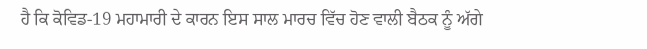ਹੈ ਕਿ ਕੋਵਿਡ-19 ਮਹਾਮਾਰੀ ਦੇ ਕਾਰਨ ਇਸ ਸਾਲ ਮਾਰਚ ਵਿੱਚ ਹੋਣ ਵਾਲੀ ਬੈਠਕ ਨੂੰ ਅੱਗੇ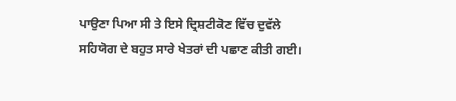ਪਾਉਣਾ ਪਿਆ ਸੀ ਤੇ ਇਸੇ ਦ੍ਰਿਸ਼ਟੀਕੋਣ ਵਿੱਚ ਦੁਵੱਲੇ ਸਹਿਯੋਗ ਦੇ ਬਹੁਤ ਸਾਰੇ ਖੇਤਰਾਂ ਦੀ ਪਛਾਣ ਕੀਤੀ ਗਈ।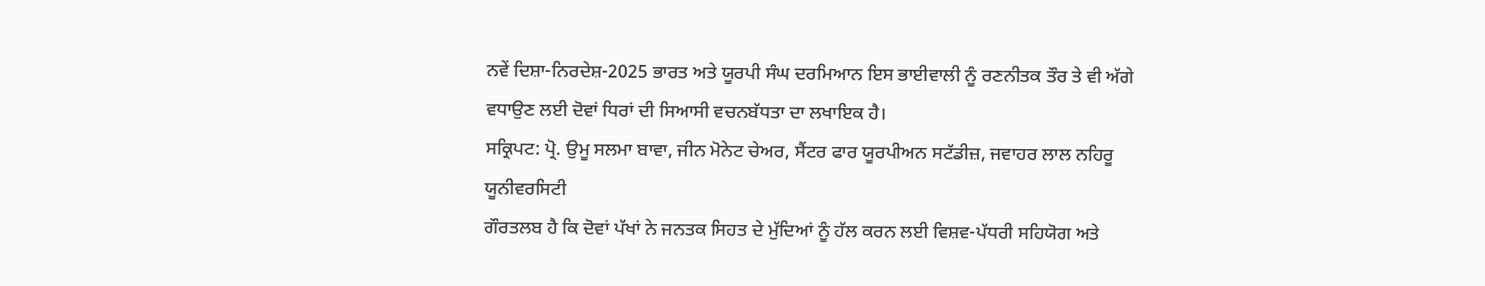ਨਵੇਂ ਦਿਸ਼ਾ-ਨਿਰਦੇਸ਼-2025 ਭਾਰਤ ਅਤੇ ਯੂਰਪੀ ਸੰਘ ਦਰਮਿਆਨ ਇਸ ਭਾਈਵਾਲੀ ਨੂੰ ਰਣਨੀਤਕ ਤੌਰ ਤੇ ਵੀ ਅੱਗੇ ਵਧਾਉਣ ਲਈ ਦੋਵਾਂ ਧਿਰਾਂ ਦੀ ਸਿਆਸੀ ਵਚਨਬੱਧਤਾ ਦਾ ਲਖਾਇਕ ਹੈ।
ਸਕ੍ਰਿਪਟ: ਪ੍ਰੋ. ਉਮੂ ਸਲਮਾ ਬਾਵਾ, ਜੀਨ ਮੋਨੇਟ ਚੇਅਰ, ਸੈਂਟਰ ਫਾਰ ਯੂਰਪੀਅਨ ਸਟੱਡੀਜ਼, ਜਵਾਹਰ ਲਾਲ ਨਹਿਰੂ ਯੂਨੀਵਰਸਿਟੀ
ਗੌਰਤਲਬ ਹੈ ਕਿ ਦੋਵਾਂ ਪੱਖਾਂ ਨੇ ਜਨਤਕ ਸਿਹਤ ਦੇ ਮੁੱਦਿਆਂ ਨੂੰ ਹੱਲ ਕਰਨ ਲਈ ਵਿਸ਼ਵ-ਪੱਧਰੀ ਸਹਿਯੋਗ ਅਤੇ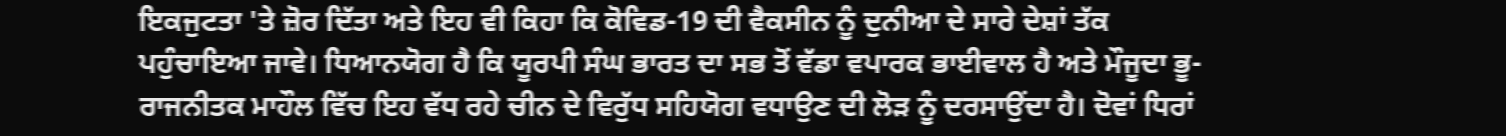ਇਕਜੁਟਤਾ 'ਤੇ ਜ਼ੋਰ ਦਿੱਤਾ ਅਤੇ ਇਹ ਵੀ ਕਿਹਾ ਕਿ ਕੋਵਿਡ-19 ਦੀ ਵੈਕਸੀਨ ਨੂੰ ਦੁਨੀਆ ਦੇ ਸਾਰੇ ਦੇਸ਼ਾਂ ਤੱਕ ਪਹੁੰਚਾਇਆ ਜਾਵੇ। ਧਿਆਨਯੋਗ ਹੈ ਕਿ ਯੂਰਪੀ ਸੰਘ ਭਾਰਤ ਦਾ ਸਭ ਤੋਂ ਵੱਡਾ ਵਪਾਰਕ ਭਾਈਵਾਲ ਹੈ ਅਤੇ ਮੌਜੂਦਾ ਭੂ-ਰਾਜਨੀਤਕ ਮਾਹੌਲ ਵਿੱਚ ਇਹ ਵੱਧ ਰਹੇ ਚੀਨ ਦੇ ਵਿਰੁੱਧ ਸਹਿਯੋਗ ਵਧਾਉਣ ਦੀ ਲੋੜ ਨੂੰ ਦਰਸਾਉਂਦਾ ਹੈ। ਦੋਵਾਂ ਧਿਰਾਂ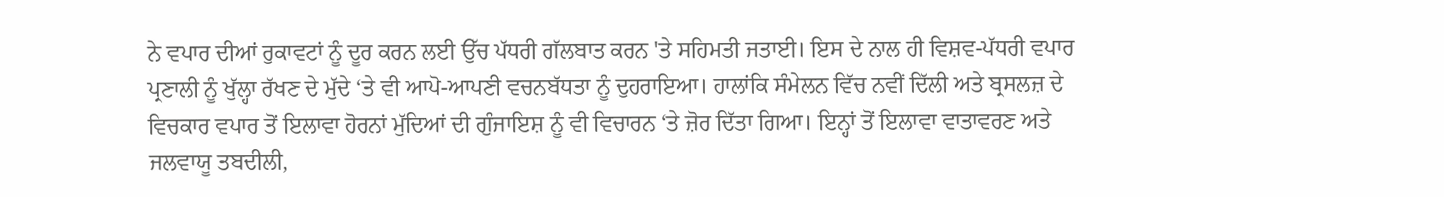ਨੇ ਵਪਾਰ ਦੀਆਂ ਰੁਕਾਵਟਾਂ ਨੂੰ ਦੂਰ ਕਰਨ ਲਈ ਉੱਚ ਪੱਧਰੀ ਗੱਲਬਾਤ ਕਰਨ 'ਤੇ ਸਹਿਮਤੀ ਜਤਾਈ। ਇਸ ਦੇ ਨਾਲ ਹੀ ਵਿਸ਼ਵ-ਪੱਧਰੀ ਵਪਾਰ ਪ੍ਰਣਾਲੀ ਨੂੰ ਖੁੱਲ੍ਹਾ ਰੱਖਣ ਦੇ ਮੁੱਦੇ ‘ਤੇ ਵੀ ਆਪੋ-ਆਪਣੀ ਵਚਨਬੱਧਤਾ ਨੂੰ ਦੁਹਰਾਇਆ। ਹਾਲਾਂਕਿ ਸੰਮੇਲਨ ਵਿੱਚ ਨਵੀਂ ਦਿੱਲੀ ਅਤੇ ਬ੍ਰਸਲਜ਼ ਦੇ ਵਿਚਕਾਰ ਵਪਾਰ ਤੋਂ ਇਲਾਵਾ ਹੋਰਨਾਂ ਮੁੱਦਿਆਂ ਦੀ ਗੁੰਜਾਇਸ਼ ਨੂੰ ਵੀ ਵਿਚਾਰਨ ‘ਤੇ ਜ਼ੋਰ ਦਿੱਤਾ ਗਿਆ। ਇਨ੍ਹਾਂ ਤੋਂ ਇਲਾਵਾ ਵਾਤਾਵਰਣ ਅਤੇ ਜਲਵਾਯੂ ਤਬਦੀਲੀ,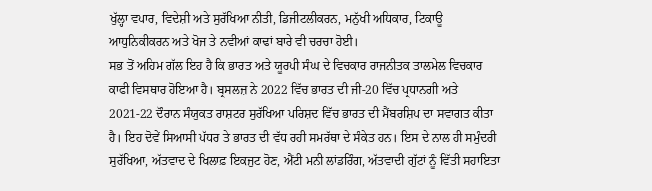ਖੁੱਲ੍ਹਾ ਵਪਾਰ, ਵਿਦੇਸ਼ੀ ਅਤੇ ਸੁਰੱਖਿਆ ਨੀਤੀ, ਡਿਜੀਟਲੀਕਰਨ, ਮਨੁੱਖੀ ਅਧਿਕਾਰ, ਟਿਕਾਊ ਆਧੁਨਿਕੀਕਰਨ ਅਤੇ ਖੋਜ ਤੇ ਨਵੀਆਂ ਕਾਢਾਂ ਬਾਰੇ ਵੀ ਚਰਚਾ ਹੋਈ।
ਸਭ ਤੋਂ ਅਹਿਮ ਗੱਲ ਇਹ ਹੈ ਕਿ ਭਾਰਤ ਅਤੇ ਯੂਰਪੀ ਸੰਘ ਦੇ ਵਿਚਕਾਰ ਰਾਜਨੀਤਕ ਤਾਲਮੇਲ ਵਿਚਕਾਰ ਕਾਫੀ ਵਿਸਥਾਰ ਹੋਇਆ ਹੈ। ਬ੍ਰਸਲਜ਼ ਨੇ 2022 ਵਿੱਚ ਭਾਰਤ ਦੀ ਜੀ-20 ਵਿੱਚ ਪ੍ਰਧਾਨਗੀ ਅਤੇ 2021-22 ਦੌਰਾਨ ਸੰਯੁਕਤ ਰਾਸ਼ਟਰ ਸੁਰੱਖਿਆ ਪਰਿਸ਼ਦ ਵਿੱਚ ਭਾਰਤ ਦੀ ਮੈਂਬਰਸ਼ਿਪ ਦਾ ਸਵਾਗਤ ਕੀਤਾ ਹੈ। ਇਹ ਦੋਵੇਂ ਸਿਆਸੀ ਪੱਧਰ ਤੇ ਭਾਰਤ ਦੀ ਵੱਧ ਰਹੀ ਸਮਰੱਥਾ ਦੇ ਸੰਕੇਤ ਹਨ। ਇਸ ਦੇ ਨਾਲ ਹੀ ਸਮੁੰਦਰੀ ਸੁਰੱਖਿਆ, ਅੱਤਵਾਦ ਦੇ ਖਿਲਾਫ਼ ਇਕਜੁਟ ਹੋਣ, ਐਂਟੀ ਮਨੀ ਲਾਂਡਰਿੰਗ, ਅੱਤਵਾਦੀ ਗੁੱਟਾਂ ਨੂੰ ਵਿੱਤੀ ਸਹਾਇਤਾ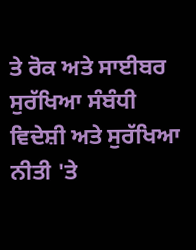ਤੇ ਰੋਕ ਅਤੇ ਸਾਈਬਰ ਸੁਰੱਖਿਆ ਸੰਬੰਧੀ ਵਿਦੇਸ਼ੀ ਅਤੇ ਸੁਰੱਖਿਆ ਨੀਤੀ 'ਤੇ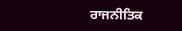ਰਾਜਨੀਤਿਕ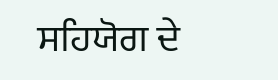ਸਹਿਯੋਗ ਦੇ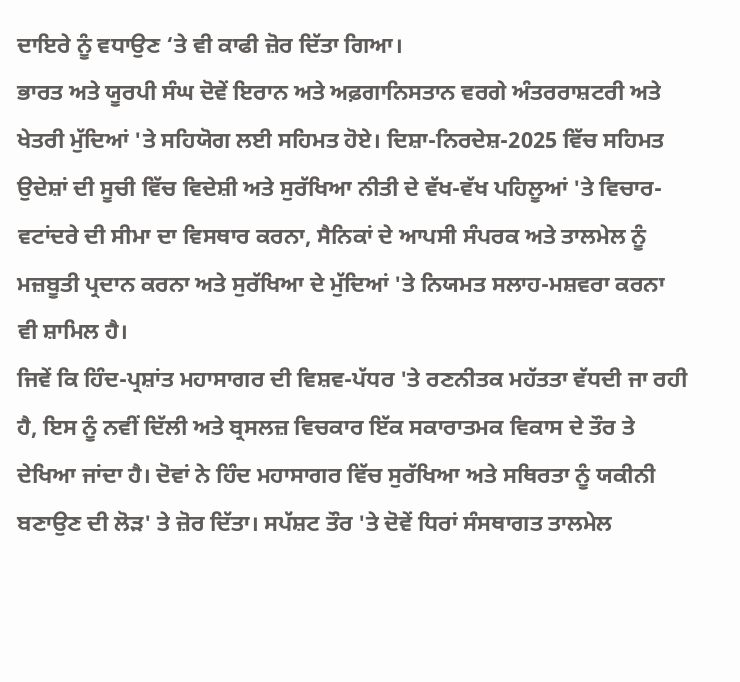ਦਾਇਰੇ ਨੂੰ ਵਧਾਉਣ ‘ਤੇ ਵੀ ਕਾਫੀ ਜ਼ੋਰ ਦਿੱਤਾ ਗਿਆ।
ਭਾਰਤ ਅਤੇ ਯੂਰਪੀ ਸੰਘ ਦੋਵੇਂ ਇਰਾਨ ਅਤੇ ਅਫ਼ਗਾਨਿਸਤਾਨ ਵਰਗੇ ਅੰਤਰਰਾਸ਼ਟਰੀ ਅਤੇ ਖੇਤਰੀ ਮੁੱਦਿਆਂ 'ਤੇ ਸਹਿਯੋਗ ਲਈ ਸਹਿਮਤ ਹੋਏ। ਦਿਸ਼ਾ-ਨਿਰਦੇਸ਼-2025 ਵਿੱਚ ਸਹਿਮਤ ਉਦੇਸ਼ਾਂ ਦੀ ਸੂਚੀ ਵਿੱਚ ਵਿਦੇਸ਼ੀ ਅਤੇ ਸੁਰੱਖਿਆ ਨੀਤੀ ਦੇ ਵੱਖ-ਵੱਖ ਪਹਿਲੂਆਂ 'ਤੇ ਵਿਚਾਰ-ਵਟਾਂਦਰੇ ਦੀ ਸੀਮਾ ਦਾ ਵਿਸਥਾਰ ਕਰਨਾ, ਸੈਨਿਕਾਂ ਦੇ ਆਪਸੀ ਸੰਪਰਕ ਅਤੇ ਤਾਲਮੇਲ ਨੂੰ ਮਜ਼ਬੂਤੀ ਪ੍ਰਦਾਨ ਕਰਨਾ ਅਤੇ ਸੁਰੱਖਿਆ ਦੇ ਮੁੱਦਿਆਂ 'ਤੇ ਨਿਯਮਤ ਸਲਾਹ-ਮਸ਼ਵਰਾ ਕਰਨਾ ਵੀ ਸ਼ਾਮਿਲ ਹੈ।
ਜਿਵੇਂ ਕਿ ਹਿੰਦ-ਪ੍ਰਸ਼ਾਂਤ ਮਹਾਸਾਗਰ ਦੀ ਵਿਸ਼ਵ-ਪੱਧਰ 'ਤੇ ਰਣਨੀਤਕ ਮਹੱਤਤਾ ਵੱਧਦੀ ਜਾ ਰਹੀ ਹੈ, ਇਸ ਨੂੰ ਨਵੀਂ ਦਿੱਲੀ ਅਤੇ ਬ੍ਰਸਲਜ਼ ਵਿਚਕਾਰ ਇੱਕ ਸਕਾਰਾਤਮਕ ਵਿਕਾਸ ਦੇ ਤੌਰ ਤੇ ਦੇਖਿਆ ਜਾਂਦਾ ਹੈ। ਦੋਵਾਂ ਨੇ ਹਿੰਦ ਮਹਾਸਾਗਰ ਵਿੱਚ ਸੁਰੱਖਿਆ ਅਤੇ ਸਥਿਰਤਾ ਨੂੰ ਯਕੀਨੀ ਬਣਾਉਣ ਦੀ ਲੋੜ' ਤੇ ਜ਼ੋਰ ਦਿੱਤਾ। ਸਪੱਸ਼ਟ ਤੌਰ 'ਤੇ ਦੋਵੇਂ ਧਿਰਾਂ ਸੰਸਥਾਗਤ ਤਾਲਮੇਲ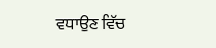ਵਧਾਉਣ ਵਿੱਚ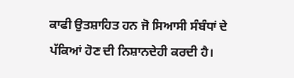ਕਾਫੀ ਉਤਸ਼ਾਹਿਤ ਹਨ ਜੋ ਸਿਆਸੀ ਸੰਬੰਧਾਂ ਦੇ ਪੱਕਿਆਂ ਹੋਣ ਦੀ ਨਿਸ਼ਾਨਦੇਹੀ ਕਰਦੀ ਹੈ।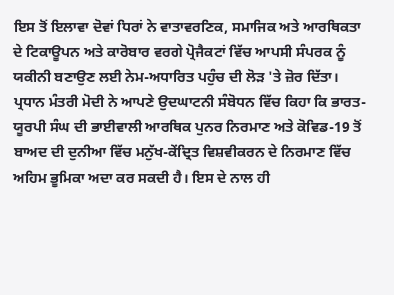ਇਸ ਤੋਂ ਇਲਾਵਾ ਦੋਵਾਂ ਧਿਰਾਂ ਨੇ ਵਾਤਾਵਰਣਿਕ, ਸਮਾਜਿਕ ਅਤੇ ਆਰਥਿਕਤਾ ਦੇ ਟਿਕਾਊਪਨ ਅਤੇ ਕਾਰੋਬਾਰ ਵਰਗੇ ਪ੍ਰੋਜੈਕਟਾਂ ਵਿੱਚ ਆਪਸੀ ਸੰਪਰਕ ਨੂੰ ਯਕੀਨੀ ਬਣਾਉਣ ਲਈ ਨੇਮ-ਅਧਾਰਿਤ ਪਹੁੰਚ ਦੀ ਲੋੜ 'ਤੇ ਜ਼ੋਰ ਦਿੱਤਾ। ਪ੍ਰਧਾਨ ਮੰਤਰੀ ਮੋਦੀ ਨੇ ਆਪਣੇ ਉਦਘਾਟਨੀ ਸੰਬੋਧਨ ਵਿੱਚ ਕਿਹਾ ਕਿ ਭਾਰਤ-ਯੂਰਪੀ ਸੰਘ ਦੀ ਭਾਈਵਾਲੀ ਆਰਥਿਕ ਪੁਨਰ ਨਿਰਮਾਣ ਅਤੇ ਕੋਵਿਡ-19 ਤੋਂ ਬਾਅਦ ਦੀ ਦੁਨੀਆ ਵਿੱਚ ਮਨੁੱਖ-ਕੇਂਦ੍ਰਿਤ ਵਿਸ਼ਵੀਕਰਨ ਦੇ ਨਿਰਮਾਣ ਵਿੱਚ ਅਹਿਮ ਭੂਮਿਕਾ ਅਦਾ ਕਰ ਸਕਦੀ ਹੈ। ਇਸ ਦੇ ਨਾਲ ਹੀ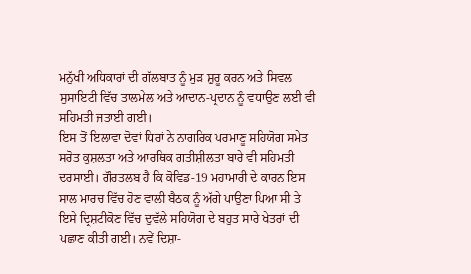ਮਨੁੱਖੀ ਅਧਿਕਾਰਾਂ ਦੀ ਗੱਲਬਾਤ ਨੂੰ ਮੁੜ ਸ਼ੁਰੂ ਕਰਨ ਅਤੇ ਸਿਵਲ ਸੁਸਾਇਟੀ ਵਿੱਚ ਤਾਲਮੇਲ ਅਤੇ ਆਦਾਨ-ਪ੍ਰਦਾਨ ਨੂੰ ਵਧਾਉਣ ਲਈ ਵੀ ਸਹਿਮਤੀ ਜਤਾਈ ਗਈ।
ਇਸ ਤੋਂ ਇਲਾਵਾ ਦੋਵਾਂ ਧਿਰਾਂ ਨੇ ਨਾਗਰਿਕ ਪਰਮਾਣੂ ਸਹਿਯੋਗ ਸਮੇਤ ਸਰੋਤ ਕੁਸ਼ਲਤਾ ਅਤੇ ਆਰਥਿਕ ਗਤੀਸ਼ੀਲਤਾ ਬਾਰੇ ਵੀ ਸਹਿਮਤੀ ਦਰਸਾਈ। ਗੌਰਤਲਬ ਹੈ ਕਿ ਕੋਵਿਡ-19 ਮਹਾਮਾਰੀ ਦੇ ਕਾਰਨ ਇਸ ਸਾਲ ਮਾਰਚ ਵਿੱਚ ਹੋਣ ਵਾਲੀ ਬੈਠਕ ਨੂੰ ਅੱਗੇ ਪਾਉਣਾ ਪਿਆ ਸੀ ਤੇ ਇਸੇ ਦ੍ਰਿਸ਼ਟੀਕੋਣ ਵਿੱਚ ਦੁਵੱਲੇ ਸਹਿਯੋਗ ਦੇ ਬਹੁਤ ਸਾਰੇ ਖੇਤਰਾਂ ਦੀ ਪਛਾਣ ਕੀਤੀ ਗਈ। ਨਵੇਂ ਦਿਸ਼ਾ-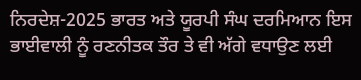ਨਿਰਦੇਸ਼-2025 ਭਾਰਤ ਅਤੇ ਯੂਰਪੀ ਸੰਘ ਦਰਮਿਆਨ ਇਸ ਭਾਈਵਾਲੀ ਨੂੰ ਰਣਨੀਤਕ ਤੌਰ ਤੇ ਵੀ ਅੱਗੇ ਵਧਾਉਣ ਲਈ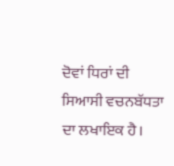ਦੋਵਾਂ ਧਿਰਾਂ ਦੀ ਸਿਆਸੀ ਵਚਨਬੱਧਤਾ ਦਾ ਲਖਾਇਕ ਹੈ।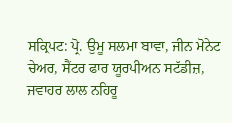ਸਕ੍ਰਿਪਟ: ਪ੍ਰੋ. ਉਮੂ ਸਲਮਾ ਬਾਵਾ, ਜੀਨ ਮੋਨੇਟ ਚੇਅਰ, ਸੈਂਟਰ ਫਾਰ ਯੂਰਪੀਅਨ ਸਟੱਡੀਜ਼, ਜਵਾਹਰ ਲਾਲ ਨਹਿਰੂ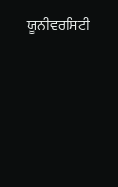ਯੂਨੀਵਰਸਿਟੀ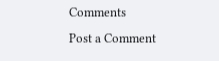Comments
Post a Comment